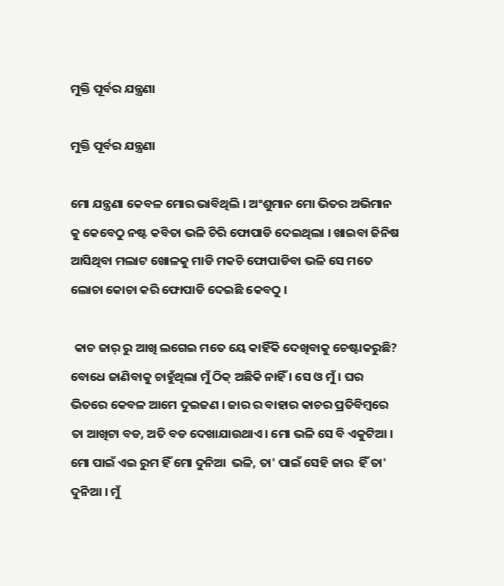ମୁକ୍ତି ପୂର୍ବର ଯନ୍ତ୍ରଣା

ମୁକ୍ତି ପୂର୍ବର ଯନ୍ତ୍ରଣା

ମୋ ଯନ୍ତ୍ରଣା କେବଳ ମୋର ଭାବିଥିଲି । ଅଂଶୁମାନ ମୋ ଭିତର ଅଭିମାନ କୁ କେବେଠୁ ନଷ୍ଟ କବିତା ଭଳି ଚିରି ଫୋପାଡି ଦେଇଥିଲା । ଖାଇବା ଜିନିଷ ଆସିଥିବା ମଲାଟ ଖୋଳକୁ ମାଡି ମକଚି ଫୋପାଡିବା ଭଳି ସେ ମତେ ଲୋଚା କୋଚା କରି ଫୋପାଡି ଦେଇଛି କେବଠୁ ।

 କାଚ ଜାର୍ ରୁ ଆଖି ଲଗେଇ ମତେ ୟେ କାହିଁକି ଦେଖିବାକୁ ଚେଷ୍ଟାକରୁଛି? ବୋଧେ ଜାଣିବାକୁ ଚାହୁଁଥିଲା ମୁଁ ଠିକ୍ ଅଛିକି ନାହିଁ । ସେ ଓ ମୁଁ । ଘର ଭିତରେ କେବଳ ଆମେ ଦୁଇଜଣ । ଜାର ର ବାହାର କାଚର ପ୍ରତିବିମ୍ବରେ ତା ଆଖିଟା ବଡ, ଅତି ବଡ ଦେଖାଯାଉଥାଏ । ମୋ ଭଳି ସେ ବି ଏକୁଟିଆ । ମୋ ପାଇଁ ଏଇ ରୁମ ହିଁ ମୋ ଦୁନିଆ  ଭଳି, ତା' ପାଇଁ ସେହି ଜାର  ହିଁ ତା' ଦୁନିଆ । ମୁଁ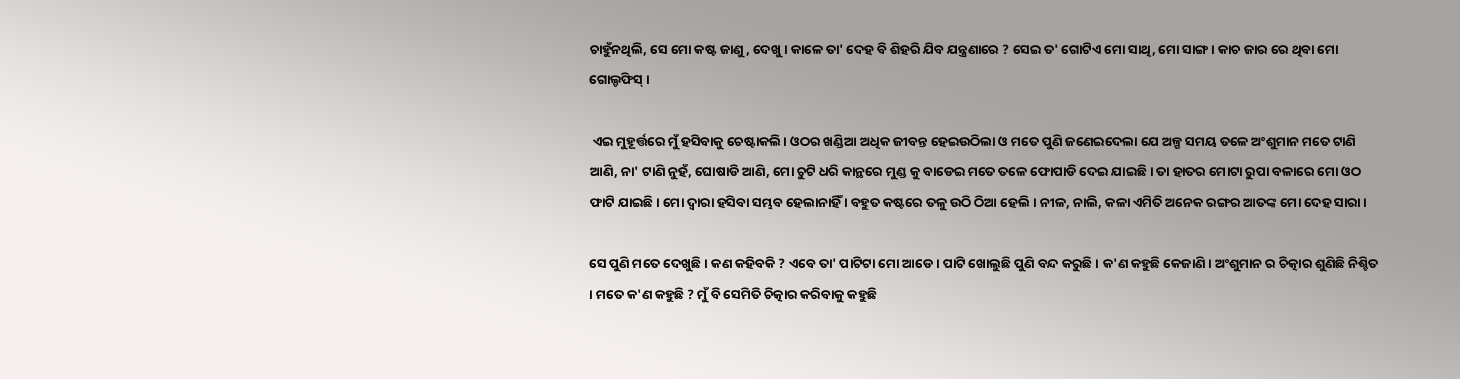ଚାହୁଁନଥିଲି, ସେ ମୋ କଷ୍ଟ ଜାଣୁ, ଦେଖୁ । କାଳେ ତା' ଦେହ ବି ଶିହରି ଯିବ ଯନ୍ତ୍ରଣାରେ ? ସେଇ ତ' ଗୋଟିଏ ମୋ ସାଥି, ମୋ ସାଙ୍ଗ । କାଚ ଜାର ରେ ଥିବା ମୋ ଗୋଲ୍ଡଫିସ୍ ।

 ଏଇ ମୁହୂର୍ତ୍ତରେ ମୁଁ ହସିବାକୁ ଚେଷ୍ଟାକଲି। ଓଠର ଖଣ୍ଡିଆ ଅଧିକ ଜୀବନ୍ତ ହେଇଉଠିଲା ଓ ମତେ ପୁଣି ଜଣେଇଦେଲା ଯେ ଅଳ୍ପ ସମୟ ତଳେ ଅଂଶୁମାନ ମତେ ଟାଣି ଆଣି, ନା' ଟାଣି ନୁହଁ, ଘୋଷାଡି ଆଣି, ମୋ ଚୁଟି ଧରି କାନ୍ଥରେ ମୁଣ୍ଡ କୁ ବାଡେଇ ମତେ ତଳେ ଫୋପାଡି ଦେଇ ଯାଇଛି । ତା ହାତର ମୋଟା ରୁପା ବଳାରେ ମୋ ଓଠ ଫାଟି ଯାଇଛି। ମୋ ଦ୍ବାରା ହସିବା ସମ୍ଭବ ହେଲାନାହିଁ । ବହୁତ କଷ୍ଟରେ ତଳୁ ଉଠି ଠିଆ ହେଲି । ନୀଳ, ନାଲି, କଳା ଏମିତି ଅନେକ ରଙ୍ଗର ଆତଙ୍କ ମୋ ଦେହ ସାରା।

ସେ ପୁଣି ମତେ ଦେଖୁଛି । କଣ କହିବକି ? ଏବେ ତା' ପାଟିଟା ମୋ ଆଡେ । ପାଟି ଖୋଲୁଛି ପୁଣି ବନ୍ଦ କରୁଛି । କ'ଣ କହୁଛି କେଜାଣି । ଅଂଶୁମାନ ର ଚିତ୍କାର ଶୁଣିଛି ନିଶ୍ଚିତ । ମତେ କ'ଣ କହୁଛି ? ମୁଁ ବି ସେମିତି ଚିତ୍କାର କରିବାକୁ କହୁଛି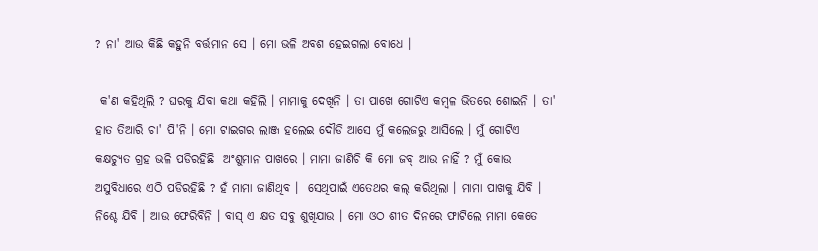? ନା' ଆଉ କିଛି କହୁନି ବର୍ତ୍ତମାନ ସେ । ମୋ ଭଳି ଅବଶ ହେଇଗଲା ବୋଧେ ।

 କ'ଣ କହିଥିଲି ? ଘରକୁ ଯିବା କଥା କହିଲି । ମାମାକୁ ଦେଖିନି । ତା ପାଖେ ଗୋଟିଏ କମ୍ବଳ ଭିତରେ ଶୋଇନି । ତା' ହାତ ତିଆରି ଚା' ପି'ନି । ମୋ ଟାଇଗର ଲାଞ୍ଜ ହଲେଇ ଦୌଡି ଆସେ ମୁଁ କଲେଜରୁ ଆସିଲେ । ମୁଁ ଗୋଟିଏ କକ୍ଷଚ୍ୟୁତ ଗ୍ରହ ଭଳି ପଡିରହିଛି  ଅଂଶୁମାନ ପାଖରେ । ମାମା ଜାଣିଚି କି ମୋ ଜବ୍ ଆଉ ନାହିଁ ? ମୁଁ କୋଉ ଅସୁବିଧାରେ ଏଠି ପଡିରହିଛି ? ହଁ ମାମା ଜାଣିଥିବ ।  ସେଥିପାଇଁ ଏତେଥର କଲ୍ କରିଥିଲା । ମାମା ପାଖକୁ ଯିବି । ନିଶ୍ଚେ ଯିବି । ଆଉ ଫେରିବିନି । ବାସ୍ ଏ କ୍ଷତ ସବୁ ଶୁଖିଯାଉ । ମୋ ଓଠ ଶୀତ ଦିନରେ ଫାଟିଲେ ମାମା କେତେ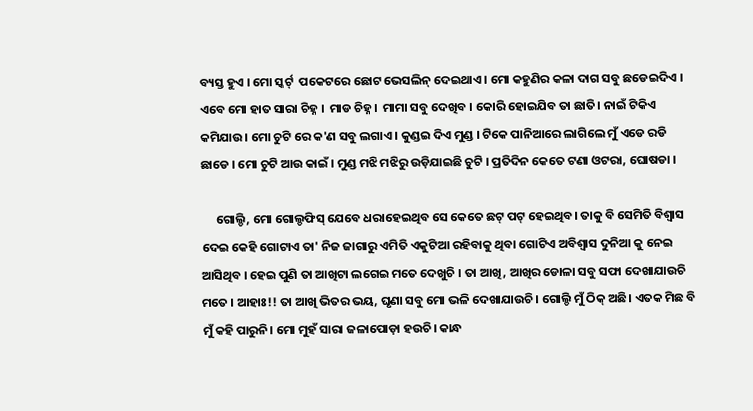ବ୍ୟସ୍ତ ହୁଏ । ମୋ ସ୍କର୍ଟ୍  ପକେଟରେ ଛୋଟ ଭେସଲିନ୍ ଦେଇଥାଏ । ମୋ କହୁଣିର କଳା ଦାଗ ସବୁ ଛଡେଇଦିଏ । ଏବେ ମୋ ହାତ ସାରା ଚିହ୍ନ ।  ମାଡ ଚିହ୍ନ ।  ମାମା ସବୁ ଦେଖିବ । କୋରି ହୋଇଯିବ ତା ଛାତି। ନାଇଁ ଟିକିଏ କମିଯାଉ। ମୋ ଚୁଟି ରେ କ'ଣ ସବୁ ଲଗାଏ । କୁଣ୍ଡଇ ଦିଏ ମୁଣ୍ଡ । ଟିକେ ପାନିଆରେ ଲାଗିଲେ ମୁଁ ଏଡେ ରଡି ଛାଡେ । ମୋ ଚୁଟି ଆଉ କାଇଁ । ମୁଣ୍ଡ ମଝି ମଝିରୁ ଉଡ଼ିଯାଇଛି ଚୁଟି । ପ୍ରତିଦିନ କେତେ ଟଣା ଓଟରା, ଘୋଷଡା ।

     ଗୋଲ୍ଡି, ମୋ ଗୋଲ୍ଡଫିସ୍ ଯେବେ ଧରାହେଇଥିବ ସେ କେତେ ଛଟ୍ ପଟ୍ ହେଇଥିବ। ତାକୁ ବି ସେମିତି ବିଶ୍ବାସ  ଦେଇ କେହି ଗୋଟାଏ ତା' ନିଜ ଜାଗାରୁ ଏମିତି ଏକୁଟିଆ ରହିବାକୁ ଥିବା ଗୋଟିଏ ଅବିଶ୍ବାସ ଦୁନିଆ କୁ ନେଇ ଆସିଥିବ । ହେଇ ପୁଣି ତା ଆଖିଟା ଲଗେଇ ମତେ ଦେଖୁଚି । ତା ଆଖି, ଆଖିର ଡୋଳା ସବୁ ସଫା ଦେଖାଯାଉଚି ମତେ । ଆହାଃ!! ତା ଆଖି ଭିତର ଭୟ, ଘୃଣା ସବୁ ମୋ ଭଳି ଦେଖାଯାଉଚି। ଗୋଲ୍ଡି ମୁଁ ଠିକ୍ ଅଛି। ଏତକ ମିଛ ବି ମୁଁ କହି ପାରୁନି। ମୋ ମୁହଁ ସାରା ଜଳାପୋଡ଼ା ହଉଚି। କାନ୍ଧ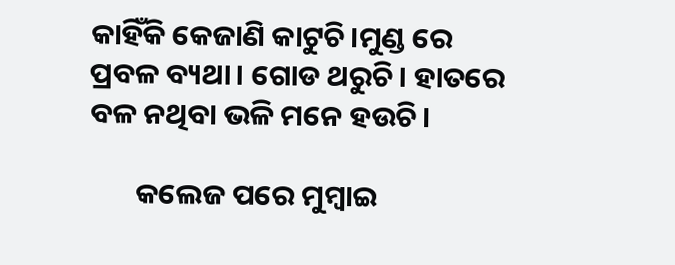କାହିଁକି କେଜାଣି କାଟୁଚି।ମୁଣ୍ଡ ରେ ପ୍ରବଳ ବ୍ୟଥା। ଗୋଡ ଥରୁଚି। ହାତରେ ବଳ ନଥିବା ଭଳି ମନେ ହଉଚି।

       କଲେଜ ପରେ ମୁମ୍ବାଇ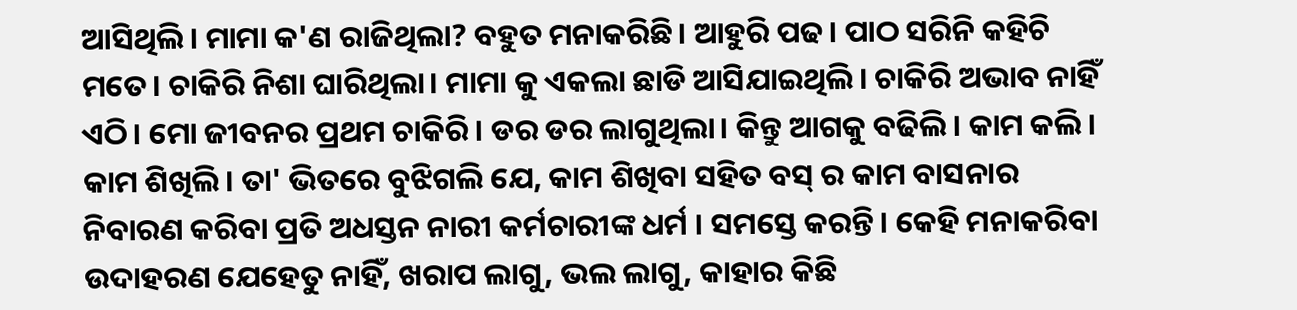ଆସିଥିଲି। ମାମା କ'ଣ ରାଜିଥିଲା? ବହୁତ ମନାକରିଛି। ଆହୁରି ପଢ। ପାଠ ସରିନି କହିଚି ମତେ। ଚାକିରି ନିଶା ଘାରିଥିଲା। ମାମା କୁ ଏକଲା ଛାଡି ଆସିଯାଇଥିଲି। ଚାକିରି ଅଭାବ ନାହିଁ ଏଠି। ମୋ ଜୀବନର ପ୍ରଥମ ଚାକିରି। ଡର ଡର ଲାଗୁଥିଲା। କିନ୍ତୁ ଆଗକୁ ବଢିଲି। କାମ କଲି। କାମ ଶିଖିଲି। ତା' ଭିତରେ ବୁଝିଗଲି ଯେ, କାମ ଶିଖିବା ସହିତ ବସ୍ ର କାମ ବାସନାର ନିବାରଣ କରିବା ପ୍ରତି ଅଧସ୍ତନ ନାରୀ କର୍ମଚାରୀଙ୍କ ଧର୍ମ । ସମସ୍ତେ କରନ୍ତି। କେହି ମନାକରିବା ଉଦାହରଣ ଯେହେତୁ ନାହିଁ, ଖରାପ ଲାଗୁ, ଭଲ ଲାଗୁ, କାହାର କିଛି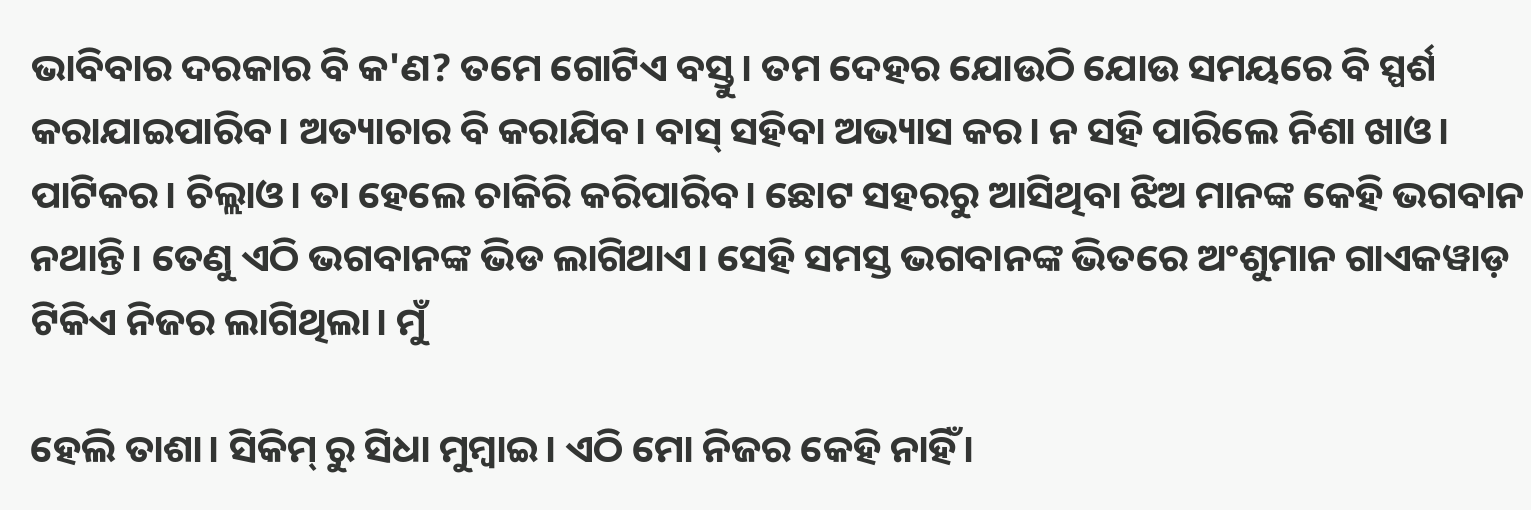ଭାବିବାର ଦରକାର ବି କ'ଣ? ତମେ ଗୋଟିଏ ବସ୍ତୁ। ତମ ଦେହର ଯୋଉଠି ଯୋଉ ସମୟରେ ବି ସ୍ପର୍ଶ କରାଯାଇପାରିବ। ଅତ୍ୟାଚାର ବି କରାଯିବ। ବାସ୍ ସହିବା ଅଭ୍ୟାସ କର। ନ ସହି ପାରିଲେ ନିଶା ଖାଓ। ପାଟିକର। ଚିଲ୍ଲାଓ। ତା ହେଲେ ଚାକିରି କରିପାରିବ। ଛୋଟ ସହରରୁ ଆସିଥିବା ଝିଅ ମାନଙ୍କ କେହି ଭଗବାନ ନଥାନ୍ତି। ତେଣୁ ଏଠି ଭଗବାନଙ୍କ ଭିଡ ଲାଗିଥାଏ। ସେହି ସମସ୍ତ ଭଗବାନଙ୍କ ଭିତରେ ଅଂଶୁମାନ ଗାଏକୱାଡ଼ ଟିକିଏ ନିଜର ଲାଗିଥିଲା। ମୁଁ

ହେଲି ତାଶା। ସିକିମ୍ ରୁ ସିଧା ମୁମ୍ବାଇ। ଏଠି ମୋ ନିଜର କେହି ନାହିଁ।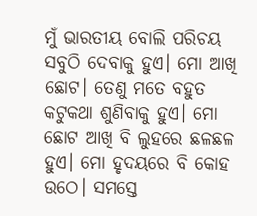ମୁଁ ଭାରତୀୟ ବୋଲି ପରିଚୟ ସବୁଠି ଦେବାକୁ ହୁଏ। ମୋ ଆଖି ଛୋଟ। ତେଣୁ ମତେ ବହୁତ କଟୁକଥା ଶୁଣିବାକୁ ହୁଏ। ମୋ ଛୋଟ ଆଖି ବି ଲୁହରେ ଛଳଛଳ ହୁଏ। ମୋ ହୃଦୟରେ ବି କୋହ ଉଠେ। ସମସ୍ତେ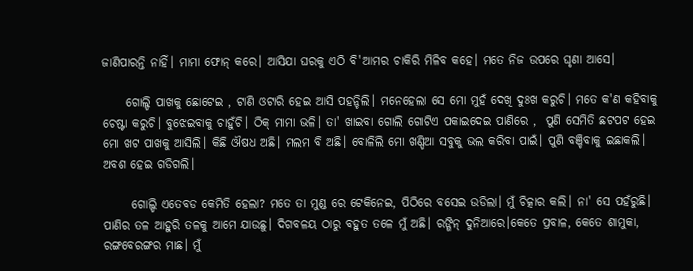ଜାଣିପାରନ୍ତି ନାହିଁ। ମାମା ଫୋନ୍ କରେ। ଆସିଯା ଘରକୁ ଏଠି ବି'ଆମର ଚାକିରି ମିଳିବ କହେ। ମତେ ନିଜ ଉପରେ ଘୃଣା ଆସେ।

     ଗୋଲ୍ଡି ପାଖକୁ ଛୋଟେଇ , ଟାଣି ଓଟାରି ହେଇ ଆସି ପହନ୍ଚିଲି। ମନେହେଲା ସେ ମୋ ମୁହଁ ଦେଖି ଦୁଃଖ କରୁଚି। ମତେ କ'ଣ କହିବାକୁ ଚେଷ୍ଟା କରୁଚି। ବୁଝେଇବାକୁ ଚାହୁଁଚି। ଠିକ୍ ମାମା ଭଳି। ତା' ଖାଇବା ଗୋଲି ଗୋଟିଏ ପକାଇଦେଇ ପାଣିରେ ,  ପୁଣି ସେମିତି ଛଟପଟ ହେଇ ମୋ ଖଟ ପାଖକୁ ଆସିଲି। କିଛି ଔଷଧ ଅଛି। ମଲମ ବି ଅଛି। ବୋଳିଲି ମୋ ଖଣ୍ଡିଆ ସବୁକୁ ଭଲ କରିବା ପାଇଁ। ପୁଣି ବଞ୍ଚିବାକୁ ଇଛାକଲି। ଅବଶ ହେଇ ଗଡିଗଲି।

      ଗୋଲ୍ଡି ଏତେବଡ କେମିତି ହେଲା? ମତେ ତା ମୁଣ୍ଡ ରେ ଟେକିନେଇ, ପିଠିରେ ବସେଇ ଉଡିଲା। ମୁଁ ଚିତ୍କାର କଲି। ନା' ସେ ପହଁରୁଛି। ପାଣିର ତଳ ଆହୁରି ତଳକୁ ଆମେ ଯାଉଛୁ। ଦିଗବଳୟ ଠାରୁ ବହୁତ ତଳେ ମୁଁ ଅଛି। ରଙ୍ଗିନ୍ ଦୁନିଆରେ।କେତେ ପ୍ରବାଳ, କେତେ ଶାମୁକା, ରଙ୍ଗବେରଙ୍ଗର ମାଛ। ମୁଁ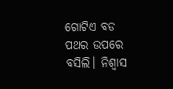ଗୋଟିଏ ବଡ ପଥର ଉପରେ ବସିଲି। ନିଶ୍ବାସ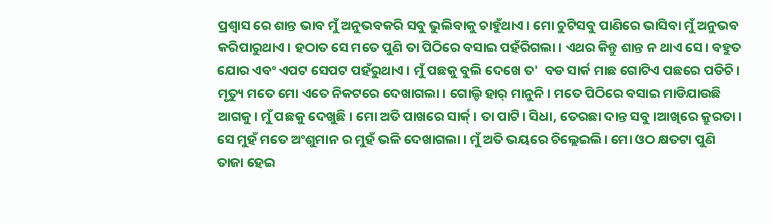ପ୍ରଶ୍ବାସ ରେ ଶାନ୍ତ ଭାବ ମୁଁ ଅନୁଭବକରି ସବୁ ଭୁଲିବାକୁ ଚାହୁଁଥାଏ। ମୋ ଚୁଟିସବୁ ପାଣିରେ ଭାସିବା ମୁଁ ଅନୁଭବ କରିପାରୁଥାଏ। ହଠାତ ସେ ମତେ ପୁଣି ତା ପିଠିରେ ବସାଇ ପହଁରିଗଲା। ଏଥର କିନ୍ତୁ ଶାନ୍ତ ନ ଥାଏ ସେ। ବହୁତ ଯୋର ଏବଂ ଏପଟ ସେପଟ ପହଁରୁଥାଏ। ମୁଁ ପଛକୁ ବୁଲି ଦେଖେ ତ'  ବଡ ସାର୍କ ମାଛ ଗୋଟିଏ ପଛରେ ପଡିଚି। ମୃତ୍ୟୁ ମତେ ମୋ ଏତେ ନିକଟରେ ଦେଖାଗଲା। ଗୋଲ୍ଡି ହାର୍ ମାନୁନି। ମତେ ପିଠିରେ ବସାଇ ମାଡିଯାଉଛି ଆଗକୁ। ମୁଁ ପଛକୁ ଦେଖୁଛି। ମୋ ଅତି ପାଖରେ ସାର୍କ୍। ତା ପାଟି। ସିଧା, ତେରଛା ଦାନ୍ତ ସବୁ।ଆଖିରେ କ୍ରୁରତା। ସେ ମୁହଁ ମତେ ଅଂଶୁମାନ ର ମୁହଁ ଭଳି ଦେଖାଗଲା। ମୁଁ ଅତି ଭୟରେ ଚିଲ୍ଲେଇଲି। ମୋ ଓଠ କ୍ଷତଟା ପୁଣି ତାଜା ହେଇ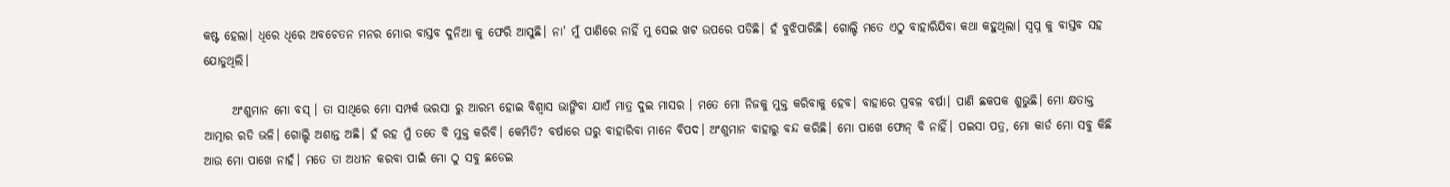କଷ୍ଟ ହେଲା। ଧିରେ ଧିରେ ଅବଚେତନ ମନର ମୋର ବାସ୍ତବ ଦୁନିଆ କୁ ଫେରି ଆସୁଛି। ନା' ମୁଁ ପାଣିରେ ନାହିଁ ମୁ ସେଇ ଖଟ ଉପରେ ପଡିଛି। ହଁ ବୁଝିପାରିଛି। ଗୋଲ୍ଡି ମତେ ଏଠୁ ବାହାରିଯିବା କଥା କହୁଥିଲା। ସ୍ବପ୍ନ କୁ ବାସ୍ତବ ସହ ଯୋଡୁଥିଲି।

      ଅଂଶୁମାନ ମୋ ବସ୍ । ତା ସାଥିରେ ମୋ ସମ୍ପର୍କ ଭରସା ରୁ ଆରମ୍ଭ ହୋଇ ବିଶ୍ବାସ ଭାଙ୍ଗିବା ଯାଏଁ ମାତ୍ର ଦୁଇ ମାସର । ମତେ ମୋ ନିଜକୁ ମୁକ୍ତ କରିବାକୁ ହେବ। ବାହାରେ ପ୍ରବଳ ବର୍ଷା। ପାଣି ଛକପକ ଶୁଭୁଛି। ମୋ କ୍ଷତାକ୍ତ ଆତ୍ମାର ରଡି ଭଳି। ଗୋଲ୍ଡି ଅଶାନ୍ତ ଅଛି। ହଁ ରହ ମୁଁ ତତେ ବି ମୁକ୍ତ କରିବି। କେମିତି? ବର୍ଷାରେ ଘରୁ ବାହାରିବା ମାନେ ବିପଦ। ଅଂଶୁମାନ ବାହାରୁ ବନ୍ଦ କରିଛି। ମୋ ପାଖେ ଫୋନ୍ ବି ନାହିଁ। ପଇସା ପତ୍ର, ମୋ କାର୍ଡ ମୋ ସବୁ କିଛି ଆଉ ମୋ ପାଖେ ନାହଁ। ମତେ ତା ଅଧୀନ କରବା ପାଇଁ ମୋ ଠୁ ସବୁ ଛଡେଇ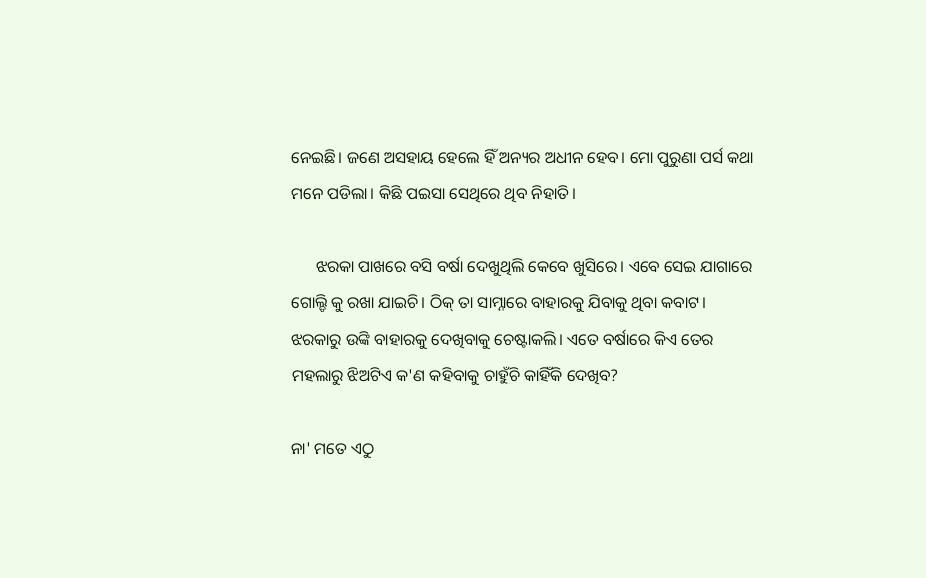ନେଇଛି। ଜଣେ ଅସହାୟ ହେଲେ ହିଁ ଅନ୍ୟର ଅଧୀନ ହେବ। ମୋ ପୁରୁଣା ପର୍ସ କଥା ମନେ ପଡିଲା। କିଛି ପଇସା ସେଥିରେ ଥିବ ନିହାତି।

      ଝରକା ପାଖରେ ବସି ବର୍ଷା ଦେଖୁଥିଲି କେବେ ଖୁସିରେ। ଏବେ ସେଇ ଯାଗାରେ ଗୋଲ୍ଡି କୁ ରଖା ଯାଇଚି। ଠିକ୍ ତା ସାମ୍ନାରେ ବାହାରକୁ ଯିବାକୁ ଥିବା କବାଟ। ଝରକାରୁ ଉଙ୍କି ବାହାରକୁ ଦେଖିବାକୁ ଚେଷ୍ଟାକଲି। ଏତେ ବର୍ଷାରେ କିଏ ତେର ମହଲାରୁ ଝିଅଟିଏ କ'ଣ କହିବାକୁ ଚାହୁଁଚି କାହିଁକି ଦେଖିବ?

ନା' ମତେ ଏଠୁ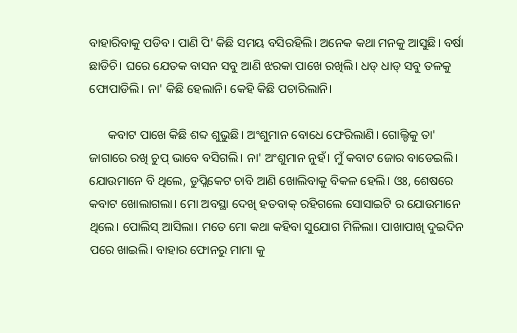ବାହାରିବାକୁ ପଡିବ। ପାଣି ପି' କିଛି ସମୟ ବସିରହିଲି। ଅନେକ କଥା ମନକୁ ଆସୁଛି। ବର୍ଷା ଛାଡିଚି। ଘରେ ଯେତକ ବାସନ ସବୁ ଆଣି ଝରକା ପାଖେ ରଖିଲି। ଧଡ୍ ଧାଡ୍ ସବୁ ତଳକୁ ଫୋପାଡିଲି। ନା' କିଛି ହେଲାନି। କେହି କିଛି ପଚାରିଲାନି।

      କବାଟ ପାଖେ କିଛି ଶବ୍ଦ ଶୁଭୁଛି। ଅଂଶୁମାନ ବୋଧେ ଫେରିଲାଣି। ଗୋଲ୍ଡିକୁ ତା' ଜାଗାରେ ରଖି ଚୁପ୍ ଭାବେ ବସିଗଲି। ନା' ଅଂଶୁମାନ ନୁହଁ। ମୁଁ କବାଟ ଜୋର ବାଡେଇଲି। ଯୋଉମାନେ ବି ଥିଲେ, ଡୁପ୍ଲିକେଟ ଚାବି ଆଣି ଖୋଲିବାକୁ ବିକଳ ହେଲି। ଓଃ, ଶେଷରେ କବାଟ ଖୋଲାଗଲା। ମୋ ଅବସ୍ଥା ଦେଖି ହତବାକ୍ ରହିଗଲେ ସୋସାଇଟି ର ଯୋଉମାନେ ଥିଲେ। ପୋଲିସ୍ ଆସିଲା। ମତେ ମୋ କଥା କହିବା ସୁଯୋଗ ମିଳିଲା। ପାଖାପାଖି ଦୁଇଦିନ ପରେ ଖାଇଲି। ବାହାର ଫୋନରୁ ମାମା କୁ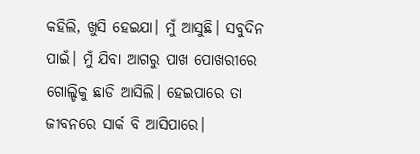କହିଲି, ଖୁସି ହେଇଯା। ମୁଁ ଆସୁଛି। ସବୁଦିନ ପାଇଁ। ମୁଁ ଯିବା ଆଗରୁ ପାଖ ପୋଖରୀରେ ଗୋଲ୍ଡିକୁ ଛାଡି ଆସିଲି। ହେଇପାରେ ତା ଜୀବନରେ ସାର୍କ ବି ଆସିପାରେ।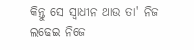କିନ୍ତୁ ସେ ସ୍ବାଧୀନ ଥାଉ ତା' ନିଜ ଲଢେଇ ନିଜେ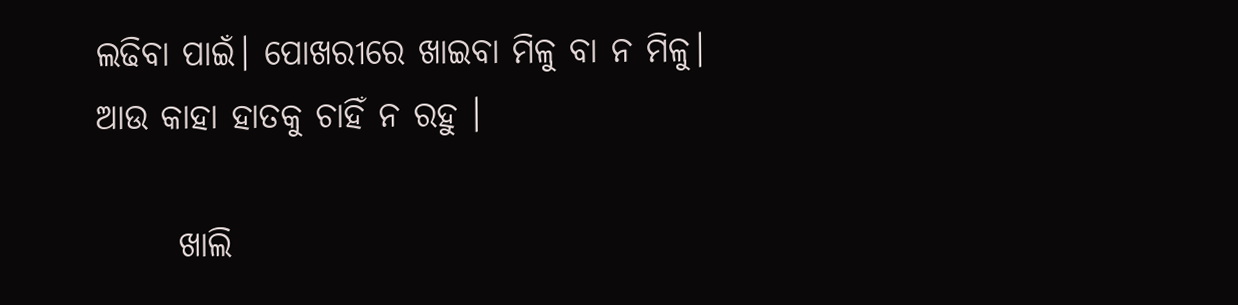ଲଢିବା ପାଇଁ। ପୋଖରୀରେ ଖାଇବା ମିଳୁ ବା ନ ମିଳୁ। ଆଉ କାହା ହାତକୁ ଚାହିଁ ନ ରହୁ ।

      ଖାଲି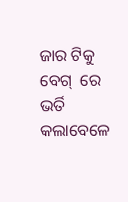ଜାର ଟିକୁ ବେଗ୍  ରେ ଭର୍ତି କଲାବେଳେ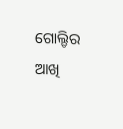ଗୋଲ୍ଡିର ଆଖି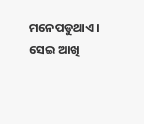ମନେପଡୁଥାଏ।  ସେଇ ଆଖି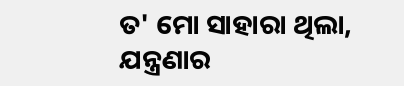ତ' ମୋ ସାହାରା ଥିଲା, ଯନ୍ତ୍ରଣାର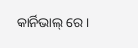କାର୍ନିଭାଲ୍ ରେ।